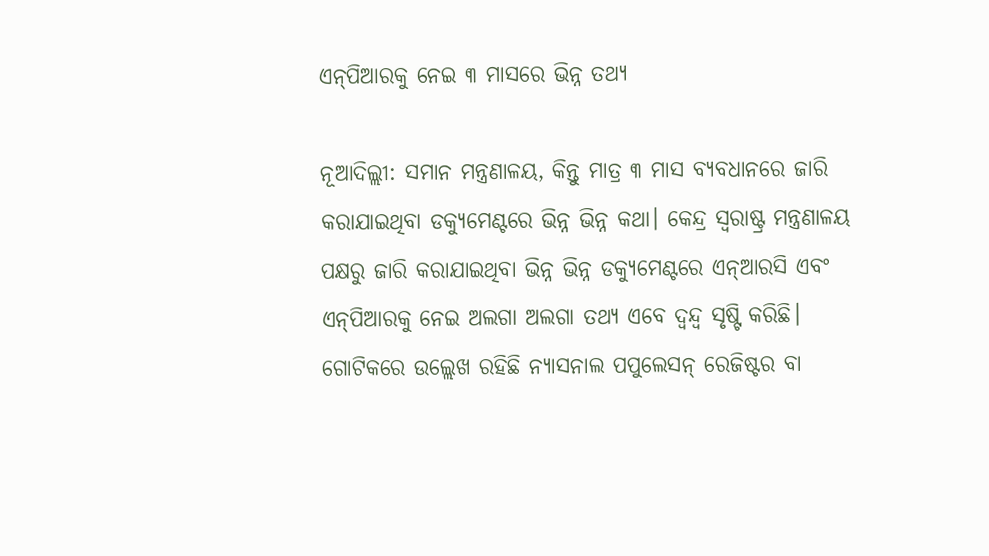ଏନ୍‌ପିଆରକୁ ନେଇ ୩ ମାସରେ ଭିନ୍ନ ତଥ୍ୟ

ନୂଆଦିଲ୍ଲୀ: ସମାନ ମନ୍ତ୍ରଣାଳୟ, କିନ୍ତୁ ମାତ୍ର ୩ ମାସ ବ୍ୟବଧାନରେ ଜାରି କରାଯାଇଥିବା ଡକ୍ୟୁମେଣ୍ଟରେ ଭିନ୍ନ ଭିନ୍ନ କଥା। କେନ୍ଦ୍ର ସ୍ୱରାଷ୍ଟ୍ର ମନ୍ତ୍ରଣାଳୟ ପକ୍ଷରୁ ଜାରି କରାଯାଇଥିବା ଭିନ୍ନ ଭିନ୍ନ ଡକ୍ୟୁମେଣ୍ଟରେ ଏନ୍‌ଆରସି ଏବଂ ଏନ୍‌ପିଆରକୁ ନେଇ ଅଲଗା ଅଲଗା ତଥ୍ୟ ଏବେ ଦ୍ୱନ୍ଦ୍ୱ ସୃଷ୍ଟି କରିଛି। ଗୋଟିକରେ ଉଲ୍ଲେଖ ରହିଛି ନ୍ୟାସନାଲ ପପୁଲେସନ୍‌ ରେଜିଷ୍ଟର ବା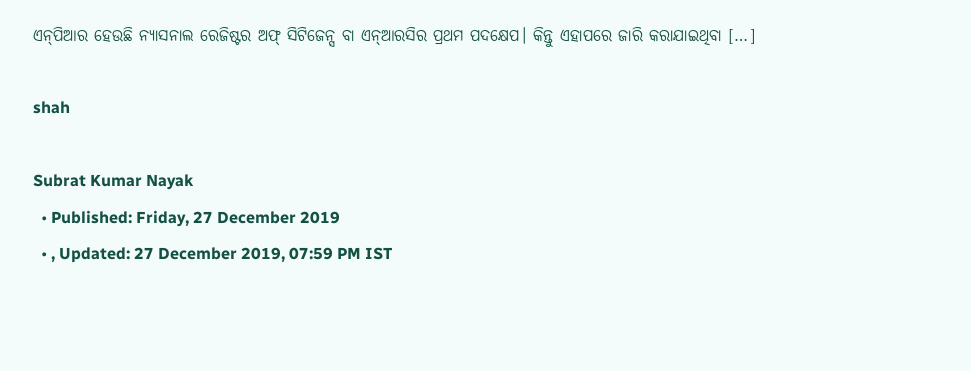ଏନ୍‌ପିଆର ହେଉଛି ନ୍ୟାସନାଲ ରେଜିଷ୍ଟର ଅଫ୍‌ ସିଟିଜେନ୍ସ ବା ଏନ୍‌ଆରସିର ପ୍ରଥମ ପଦକ୍ଷେପ। କିନ୍ତୁ ଏହାପରେ ଜାରି କରାଯାଇଥିବା […]

shah

Subrat Kumar Nayak
  • Published: Friday, 27 December 2019
  • , Updated: 27 December 2019, 07:59 PM IST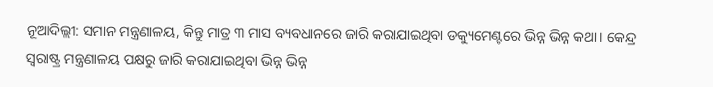ନୂଆଦିଲ୍ଲୀ: ସମାନ ମନ୍ତ୍ରଣାଳୟ, କିନ୍ତୁ ମାତ୍ର ୩ ମାସ ବ୍ୟବଧାନରେ ଜାରି କରାଯାଇଥିବା ଡକ୍ୟୁମେଣ୍ଟରେ ଭିନ୍ନ ଭିନ୍ନ କଥା। କେନ୍ଦ୍ର ସ୍ୱରାଷ୍ଟ୍ର ମନ୍ତ୍ରଣାଳୟ ପକ୍ଷରୁ ଜାରି କରାଯାଇଥିବା ଭିନ୍ନ ଭିନ୍ନ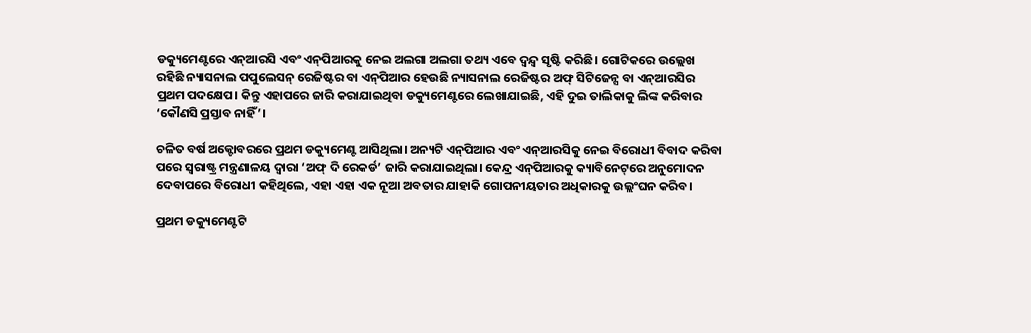ଡକ୍ୟୁମେଣ୍ଟରେ ଏନ୍‌ଆରସି ଏବଂ ଏନ୍‌ପିଆରକୁ ନେଇ ଅଲଗା ଅଲଗା ତଥ୍ୟ ଏବେ ଦ୍ୱନ୍ଦ୍ୱ ସୃଷ୍ଟି କରିଛି। ଗୋଟିକରେ ଉଲ୍ଲେଖ ରହିଛି ନ୍ୟାସନାଲ ପପୁଲେସନ୍‌ ରେଜିଷ୍ଟର ବା ଏନ୍‌ପିଆର ହେଉଛି ନ୍ୟାସନାଲ ରେଜିଷ୍ଟର ଅଫ୍‌ ସିଟିଜେନ୍ସ ବା ଏନ୍‌ଆରସିର ପ୍ରଥମ ପଦକ୍ଷେପ। କିନ୍ତୁ ଏହାପରେ ଜାରି କରାଯାଇଥିବା ଡକ୍ୟୁମେଣ୍ଟରେ ଲେଖାଯାଇଛି, ଏହି ଦୁଇ ତାଲିକାକୁ ଲିଙ୍କ କରିବାର ‘କୌଣସି ପ୍ରସ୍ତାବ ନାହିଁ’।

ଚଳିତ ବର୍ଷ ଅକ୍ଟୋବରରେ ପ୍ରଥମ ଡକ୍ୟୁମେଣ୍ଟ ଆସିଥିଲା। ଅନ୍ୟଟି ଏନ୍‌ପିଆର ଏବଂ ଏନ୍‌ଆରସିକୁ ନେଇ ବିରୋଧୀ ବିବାଦ କରିବା ପରେ ସ୍ୱରାଷ୍ଟ୍ର ମନ୍ତ୍ରଣାଳୟ ଦ୍ୱାରା ‘ଅଫ୍‌ ଦି ରେକର୍ଡ’ ଜାରି କରାଯାଇଥିଲା। କେନ୍ଦ୍ର ଏନ୍‌ପିଆରକୁ କ୍ୟାବିନେଟ୍‌ରେ ଅନୁମୋଦନ ଦେବାପରେ ବିରୋଧୀ କହିଥିଲେ, ଏହା ଏହା ଏକ ନୂଆ ଅବତାର ଯାହାକି ଗୋପନୀୟତାର ଅଧିକାରକୁ ଉଲ୍ଲଂଘନ କରିବ।

ପ୍ରଥମ ଡକ୍ୟୁମେଣ୍ଟଟି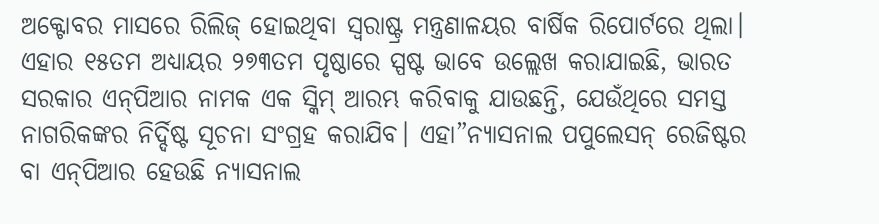ଅକ୍ଟୋବର ମାସରେ ରିଲିଜ୍‌ ହୋଇଥିବା ସ୍ୱରାଷ୍ଟ୍ର ମନ୍ତ୍ରଣାଳୟର ବାର୍ଷିକ ରିପୋର୍ଟରେ ଥିଲା। ଏହାର ୧୫ତମ ଅଧ୍ୟାୟର ୨୭୩ତମ ପୃଷ୍ଠାରେ ସ୍ପଷ୍ଟ ଭାବେ ଉଲ୍ଲେଖ କରାଯାଇଛି, ଭାରତ ସରକାର ଏନ୍‌ପିଆର ନାମକ ଏକ ସ୍କିମ୍‌ ଆରମ୍ଭ କରିବାକୁ ଯାଉଛନ୍ତି, ଯେଉଁଥିରେ ସମସ୍ତ ନାଗରିକଙ୍କର ନିର୍ଦ୍ଦିଷ୍ଟ ସୂଚନା ସଂଗ୍ରହ କରାଯିବ। ଏହା”ନ୍ୟାସନାଲ ପପୁଲେସନ୍‌ ରେଜିଷ୍ଟର ବା ଏନ୍‌ପିଆର ହେଉଛି ନ୍ୟାସନାଲ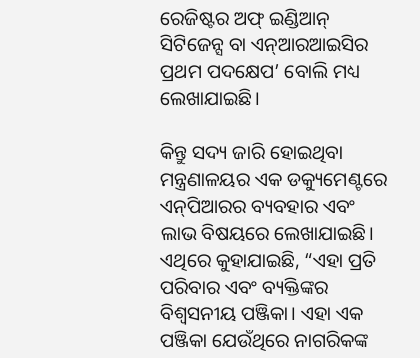ରେଜିଷ୍ଟର ଅଫ୍‌ ଇଣ୍ଡିଆନ୍‌ ସିଟିଜେନ୍ସ ବା ଏନ୍‌ଆରଆଇସିର ପ୍ରଥମ ପଦକ୍ଷେପ’ ବୋଲି ମଧ୍ୟ ଲେଖାଯାଇଛି।

କିନ୍ତୁ ସଦ୍ୟ ଜାରି ହୋଇଥିବା ମନ୍ତ୍ରଣାଳୟର ଏକ ଡକ୍ୟୁମେଣ୍ଟରେ ଏନ୍‌ପିଆରର ବ୍ୟବହାର ଏବଂ ଲାଭ ବିଷୟରେ ଲେଖାଯାଇଛି। ଏଥିରେ କୁହାଯାଇଛି, “ଏହା ପ୍ରତି ପରିବାର ଏବଂ ବ୍ୟକ୍ତିଙ୍କର ବିଶ୍ୱସନୀୟ ପଞ୍ଜିକା। ଏହା ଏକ ପଞ୍ଜିକା ଯେଉଁଥିରେ ନାଗରିକଙ୍କ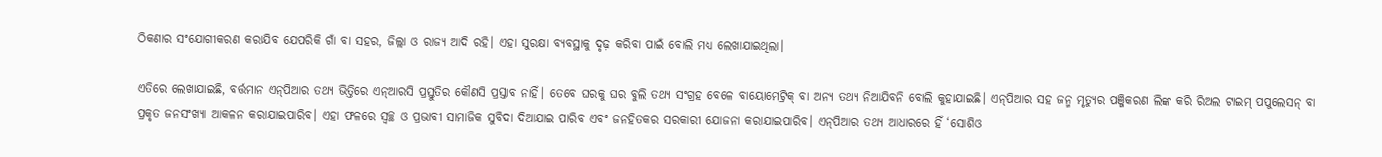ଠିକଣାର ସଂଯୋଗୀକରଣ କରାଯିବ ଯେପରିକି ଗାଁ ବା ସହର, ଜିଲ୍ଲା ଓ ରାଜ୍ୟ ଆଦି ରହି। ଏହା ସୁରକ୍ଷା ବ୍ୟବସ୍ଥାକୁ ଦୃଢ଼ କରିବା ପାଇଁ ବୋଲି ମଧ୍ୟ ଲେଖାଯାଇଥିଲା।

ଏତିରେ ଲେଖାଯାଇଛି, ବର୍ତ୍ତମାନ ଏନ୍‌ପିଆର ତଥ୍ୟ ଭିତ୍ତିରେ ଏନ୍‌ଆରସି ପ୍ରସ୍ତୁତିର କୌଣସି ପ୍ରସ୍ତାବ ନାହିଁ। ତେବେ ଘରକୁ ଘର ବୁଲି ତଥ୍ୟ ସଂଗ୍ରହ ବେଳେ ବାୟୋମେଟ୍ରିକ୍‌ ବା ଅନ୍ୟ ତଥ୍ୟ ନିଆଯିବନି ବୋଲି କୁହାଯାଇଛି। ଏନ୍‌ପିଆର ସହ ଜନ୍ମ ମୃତ୍ୟୁର ପଞ୍ଜିକରଣ ଲିଙ୍କ କରି ରିଅଲ ଟାଇମ୍‌ ପପୁଲେସନ୍‌ ବା ପ୍ରକୃତ ଜନସଂଖ୍ୟା ଆକଳନ କରାଯାଇପାରିବ। ଏହା ଫଳରେ ସ୍ୱଚ୍ଛ ଓ ପ୍ରଭାବୀ ସାମାଜିକ ସୁବିଦା ଦିଆଯାଇ ପାରିବ ଏବଂ ଜନହିତକର ସରକାରୀ ଯୋଜନା କରାଯାଇପାରିବ। ଏନ୍‌ପିଆର ତଥ୍ୟ ଆଧାରରେ ହିଁ ‘ସୋଶିଓ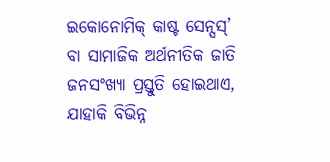ଇକୋନୋମିକ୍‌ କାଷ୍ଟ ସେନ୍ସସ୍‌’ ବା ସାମାଜିକ ଅର୍ଥନୀତିକ ଜାତି ଜନସଂଖ୍ୟା ପ୍ରସ୍ତୁତି ହୋଇଥାଏ, ଯାହାକି ବିଭିନ୍ନ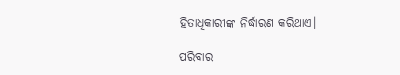ହିତାଧିକାରୀଙ୍କ ନିର୍ଦ୍ଧାରଣ କରିଥାଏ।

ପରିବାର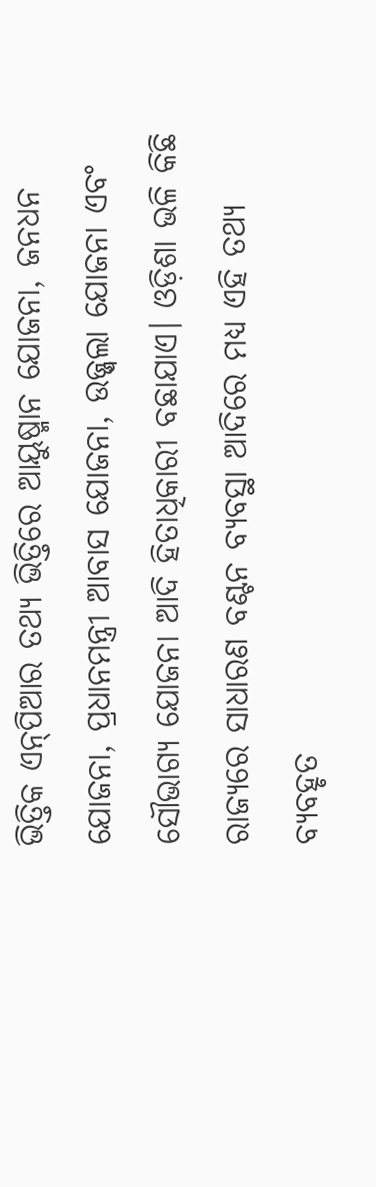ଭିତ୍ତିକ ଏନ୍‌ପିଆର ତଥ୍ୟ ଭିତ୍ତିରେ ଆୟୁଷ୍ମାନ ଯୋଜନା, ଜନଧନ ଯୋଜନା, ପ୍ରଧାନମନ୍ତ୍ରୀ ଆବାସ ଯୋଜନା, ଉଜ୍ଜ୍ୱଲା ଯୋଜନା ଏବଂ ସୌଭାଗ୍ୟ ଯୋଜନା ଆଦି ହିତାଧିକାରୀ ବଛାଯାଏ। ଓଡ଼ିଶା ଭଳି କିଛି ରାଜ୍ୟରେ ସାଧାରଣ ବଣ୍ଟନ ବ୍ୟବସ୍ଥା ଆଦିରେ ମଧ୍ୟ ଏହି ତଥ୍ୟ ବ୍ୟବହୃତ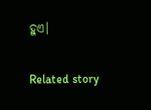ହୁଏ।

Related story